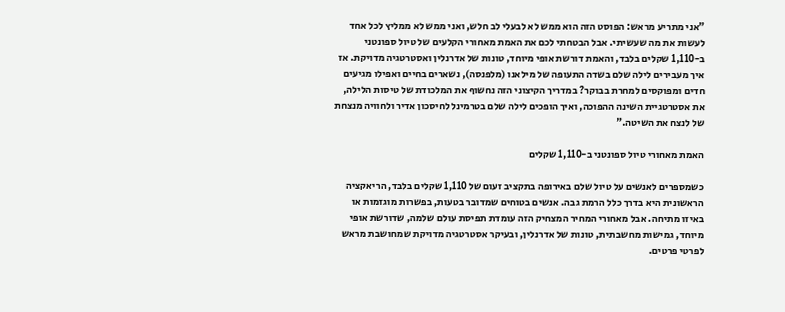"אני מתריע מראש: הפוסט הזה הוא ממש לא לבעלי לב חלש, ואני ממש לא ממליץ לכל אחד לעשות את מה שעשיתי. אבל הבטחתי לכם את האמת מאחורי הקלעים של טיול ספונטני ב-1,110 שקלים בלבד, והאמת דורשת אופי מיוחד, טונות של אדרנלין ואסטרטגיה מדויקת. אז איך מעבירים לילה שלם בשדה התעופה של מילאנו (מלפנסה), נשארים בחיים ואפילו מגיעים חדים ומפוקסים למחרת בבוקר? במדריך הקיצוני הזה נחשוף את המלכודת של טיסות הלילה, את אסטרטגיית השינה ההפוכה, ואיך הופכים לילה שלם בטרמינל לחיסכון אדיר ולחוויה מנצחת של לנצח את השיטה."

האמת מאחורי טיול ספונטני ב-1,110 שקלים

כשמספרים לאנשים על טיול שלם באירופה בתקציב זעום של 1,110 שקלים בלבד, הריאקציה הראשונית היא בדרך כלל הרמת גבה. אנשים בטוחים שמדובר בטעות, בפשרות מוגזמות או באיזו מתיחה. אבל מאחורי המחיר המצחיק הזה עומדת תפיסת עולם שלמה, שדורשת אופי מיוחד, גמישות מחשבתית, טונות של אדרנלין, ובעיקר אסטרטגיה מדויקת שמחושבת מראש לפרטי פרטים.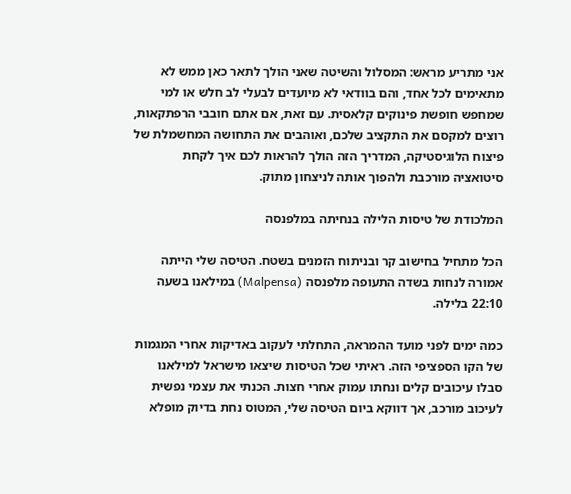אני מתריע מראש: המסלול והשיטה שאני הולך לתאר כאן ממש לא מתאימים לכל אחד, והם בוודאי לא מיועדים לבעלי לב חלש או למי שמחפש חופשת פינוקים קלאסית. עם זאת, אם אתם חובבי הרפתקאות, רוצים למקסם את התקציב שלכם, ואוהבים את התחושה המחשמלת של פיצוח הלוגיסטיקה, המדריך הזה הולך להראות לכם איך לקחת סיטואציה מורכבת ולהפוך אותה לניצחון מתוק.

המלכודת של טיסות הלילה בנחיתה במלפנסה

הכל מתחיל בחישוב קר ובניתוח הזמנים בשטח. הטיסה שלי הייתה אמורה לנחות בשדה התעופה מלפנסה (Malpensa) במילאנו בשעה 22:10 בלילה.

כמה ימים לפני מועד ההמראה, התחלתי לעקוב באדיקות אחרי המגמות של הקו הספציפי הזה. ראיתי שכל הטיסות שיצאו מישראל למילאנו סבלו עיכובים קלים ונחתו עמוק אחרי חצות. הכנתי את עצמי נפשית לעיכוב מורכב, אך דווקא ביום הטיסה שלי, המטוס נחת בדיוק מופלא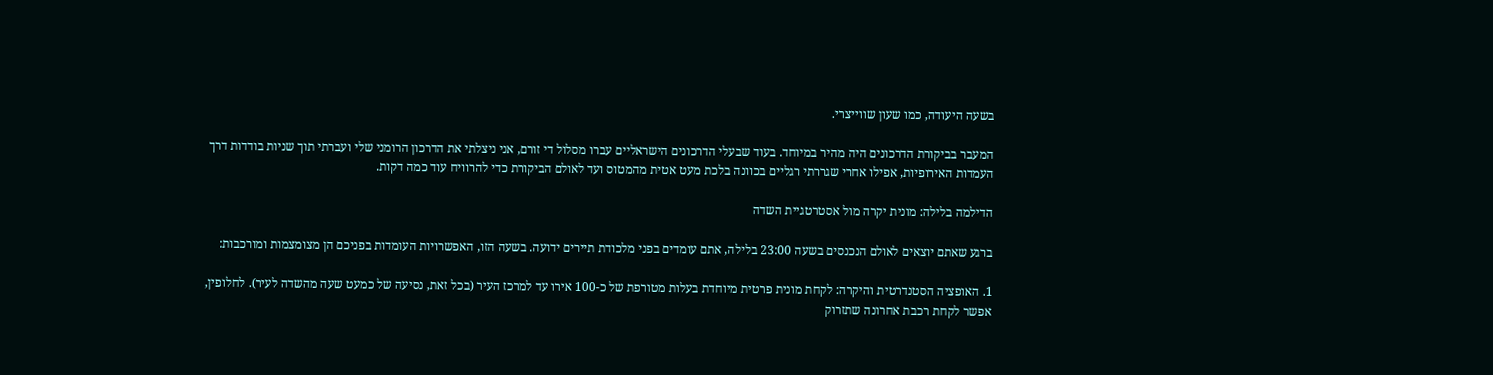בשעה היעודה, כמו שעון שווייצרי.

המעבר בביקורת הדרכונים היה מהיר במיוחד. בעוד שבעלי הדרכונים הישראליים עברו מסלול די זורם, אני ניצלתי את הדרכון הרומני שלי ועברתי תוך שניות בודדות דרך העמדות האירופיות, אפילו אחרי שגררתי רגליים בכוונה בלכת מעט אטית מהמטוס ועד לאולם הביקורת כדי להרוויח עוד כמה דקות.

הדילמה בלילה: מונית יקרה מול אסטרטגיית השדה

ברגע שאתם יוצאים לאולם הנכנסים בשעה 23:00 בלילה, אתם עומדים בפני מלכודת תיירים ידועה. בשעה הזו, האפשרויות העומדות בפניכם הן מצומצמות ומורכבות:

1. האופציה הסטנדרטית והיקרה: לקחת מונית פרטית מיוחדת בעלות מטורפת של כ-100 אירו עד למרכז העיר (בכל זאת, נסיעה של כמעט שעה מהשדה לעיר). לחלופין, אפשר לקחת רכבת אחרונה שתזרוק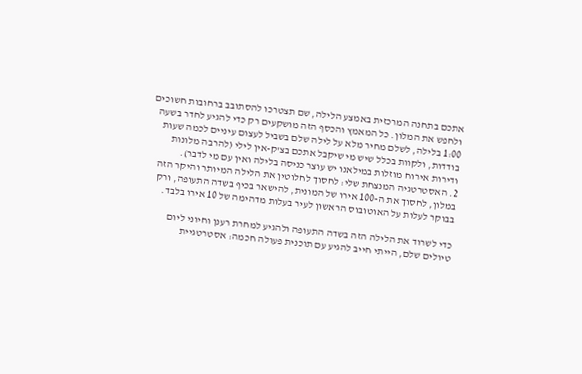אתכם בתחנה המרכזית באמצע הלילה, שם תצטרכו להסתובב ברחובות חשוכים ולחפש את המלון. כל המאמץ והכסף הזה מושקעים רק כדי להגיע לחדר בשעה 1:00 בלילה, לשלם מחיר מלא על לילה שלם בשביל לעצום עיניים לכמה שעות בודדות, ולקוות בכלל שיש מי שיקבל אתכם בצ'ק-אין לילי (להרבה מלונות ודירות אירוח מוזלות במילאנו יש עוצר כניסה בלילה ואין עם מי לדבר).
2. האסטרטגיה המנצחת שלי: לחסוך לחלוטין את הלילה המיותר והיקר הזה במלון, לחסוך את ה-100 אירו של המונית, להישאר בכיף בשדה התעופה, ורק בבוקר לעלות על האוטובוס הראשון לעיר בעלות מדהימה של 10 אירו בלבד.

כדי לשרוד את הלילה הזה בשדה התעופה ולהגיע למחרת רענן וחיוני ליום טיולים שלם, הייתי חייב להגיע עם תוכנית פעולה חכמה: אסטרטגיית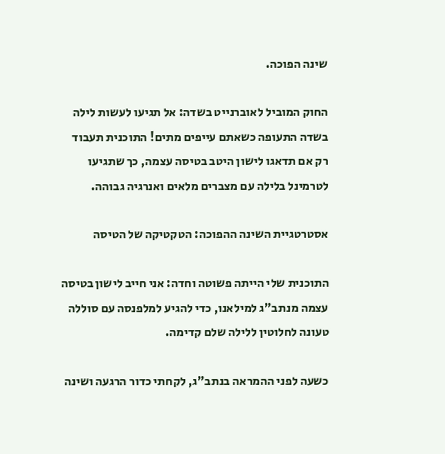שינה הפוכה.

החוק המוביל לאוברנייט בשדה: אל תגיעו לעשות לילה בשדה התעופה כשאתם עייפים מתים! התוכנית תעבוד רק אם תדאגו לישון היטב בטיסה עצמה, כך שתגיעו לטרמינל בלילה עם מצברים מלאים ואנרגיה גבוהה.

אסטרטגיית השינה ההפוכה: הטקטיקה של הטיסה

התוכנית שלי הייתה פשוטה וחדה: אני חייב לישון בטיסה עצמה מנתב"ג למילאנו, כדי להגיע למלפנסה עם סוללה טעונה לחלוטין ללילה שלם קדימה.

כשעה לפני ההמראה בנתב"ג, לקחתי כדור הרגעה ושינה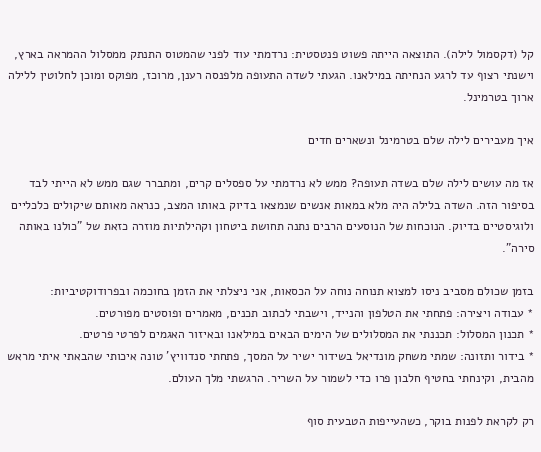קל (דקסמול לילה). התוצאה הייתה פשוט פנטסטית: נרדמתי עוד לפני שהמטוס התנתק ממסלול ההמראה בארץ, וישנתי רצוף עד לרגע הנחיתה במילאנו. הגעתי לשדה התעופה מלפנסה רענן, מרוכז, מפוקס ומוכן לחלוטין ללילה ארוך בטרמינל.

איך מעבירים לילה שלם בטרמינל ונשארים חדים

אז מה עושים לילה שלם בשדה תעופה? ממש לא נרדמתי על ספסלים קרים, ומתברר שגם ממש לא הייתי לבד בסיפור הזה. השדה בלילה היה מלא במאות אנשים שנמצאו בדיוק באותו המצב, כנראה מאותם שיקולים כלכליים ולוגיסטיים בדיוק. הנוכחות של הנוסעים הרבים נתנה תחושת ביטחון וקהילתיות מוזרה כזאת של "כולנו באותה סירה".

בזמן שכולם מסביב ניסו למצוא תנוחה נוחה על הכסאות, אני ניצלתי את הזמן בחוכמה ובפרודוקטיביות:
* עבודה ויצירה: פתחתי את הטלפון והנייד, וישבתי לכתוב תכנים, מאמרים ופוסטים מפורטים.
* תכנון המסלול: תכננתי את המסלולים של הימים הבאים במילאנו ובאיזור האגמים לפרטי פרטים.
* בידור ותזונה: שמתי משחק מונדיאל בשידור ישיר על המסך, פתחתי סנדוויץ' טונה איכותי שהבאתי איתי מראש מהבית, וקינחתי בחטיף חלבון פרו כדי לשמור על השריר. הרגשתי מלך העולם.

רק לקראת לפנות בוקר, כשהעייפות הטבעית סוף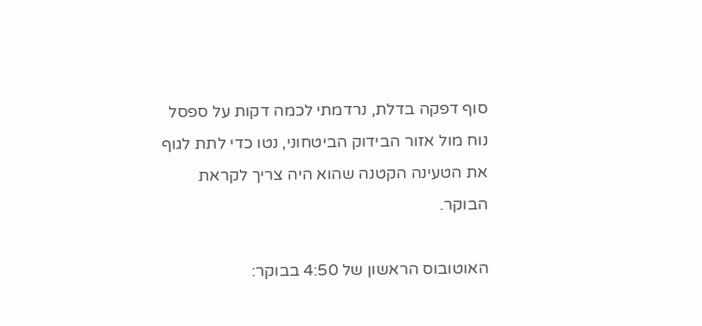סוף דפקה בדלת, נרדמתי לכמה דקות על ספסל נוח מול אזור הבידוק הביטחוני, נטו כדי לתת לגוף את הטעינה הקטנה שהוא היה צריך לקראת הבוקר.

האוטובוס הראשון של 4:50 בבוקר: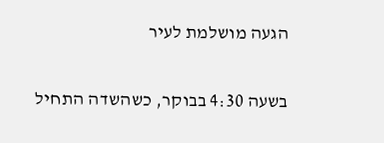הגעה מושלמת לעיר

בשעה 4:30 בבוקר, כשהשדה התחיל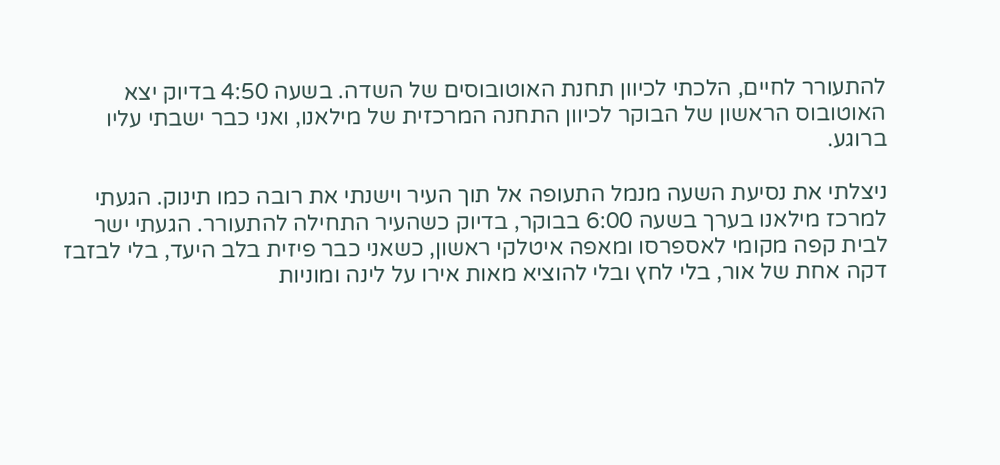להתעורר לחיים, הלכתי לכיוון תחנת האוטובוסים של השדה. בשעה 4:50 בדיוק יצא האוטובוס הראשון של הבוקר לכיוון התחנה המרכזית של מילאנו, ואני כבר ישבתי עליו ברוגע.

ניצלתי את נסיעת השעה מנמל התעופה אל תוך העיר וישנתי את רובה כמו תינוק. הגעתי למרכז מילאנו בערך בשעה 6:00 בבוקר, בדיוק כשהעיר התחילה להתעורר. הגעתי ישר לבית קפה מקומי לאספרסו ומאפה איטלקי ראשון, כשאני כבר פיזית בלב היעד, בלי לבזבז דקה אחת של אור, בלי לחץ ובלי להוציא מאות אירו על לינה ומוניות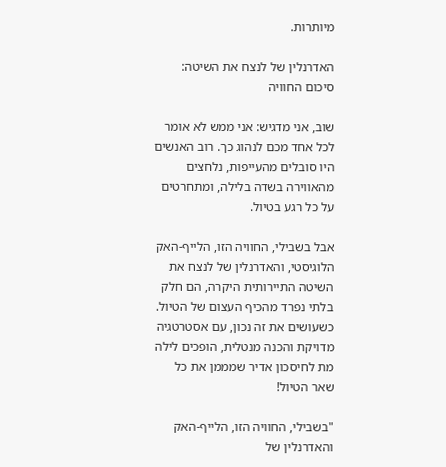מיותרות.

האדרנלין של לנצח את השיטה: סיכום החוויה

שוב, אני מדגיש: אני ממש לא אומר לכל אחד מכם לנהוג כך. רוב האנשים היו סובלים מהעייפות, נלחצים מהאווירה בשדה בלילה, ומתחרטים על כל רגע בטיול.

אבל בשבילי, החוויה הזו, הלייף-האק הלוגיסטי, והאדרנלין של לנצח את השיטה התיירותית היקרה, הם חלק בלתי נפרד מהכיף העצום של הטיול. כשעושים את זה נכון, עם אסטרטגיה מדויקת והכנה מנטלית, הופכים לילה מת לחיסכון אדיר שמממן את כל שאר הטיול!

"בשבילי, החוויה הזו, הלייף-האק והאדרנלין של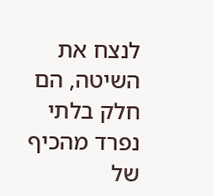לנצח את השיטה, הם חלק בלתי נפרד מהכיף של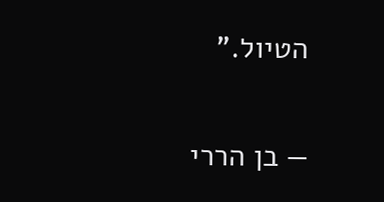הטיול."

— בן הררי